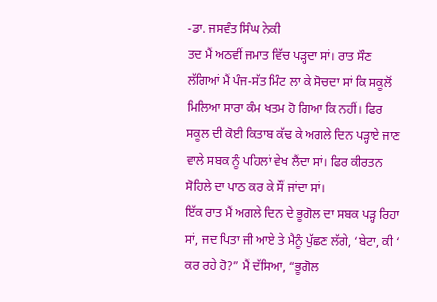-ਡਾ. ਜਸਵੰਤ ਸਿੰਘ ਨੇਕੀ
ਤਦ ਮੈਂ ਅਠਵੀਂ ਜਮਾਤ ਵਿੱਚ ਪੜ੍ਹਦਾ ਸਾਂ। ਰਾਤ ਸੌਣ ਲੱਗਿਆਂ ਮੈਂ ਪੰਜ-ਸੱਤ ਮਿੰਟ ਲਾ ਕੇ ਸੋਚਦਾ ਸਾਂ ਕਿ ਸਕੂਲੋਂ ਮਿਲਿਆ ਸਾਰਾ ਕੰਮ ਖਤਮ ਹੋ ਗਿਆ ਕਿ ਨਹੀਂ। ਫਿਰ ਸਕੂਲ ਦੀ ਕੋਈ ਕਿਤਾਬ ਕੱਢ ਕੇ ਅਗਲੇ ਦਿਨ ਪੜ੍ਹਾਏ ਜਾਣ ਵਾਲੇ ਸਬਕ ਨੂੰ ਪਹਿਲਾਂ ਵੇਖ ਲੈਂਦਾ ਸਾਂ। ਫਿਰ ਕੀਰਤਨ ਸੋਹਿਲੇ ਦਾ ਪਾਠ ਕਰ ਕੇ ਸੌਂ ਜਾਂਦਾ ਸਾਂ।
ਇੱਕ ਰਾਤ ਮੈਂ ਅਗਲੇ ਦਿਨ ਦੇ ਭੂਗੋਲ ਦਾ ਸਬਕ ਪੜ੍ਹ ਰਿਹਾ ਸਾਂ, ਜਦ ਪਿਤਾ ਜੀ ਆਏ ਤੇ ਮੈਨੂੰ ਪੁੱਛਣ ਲੱਗੇ, ‘ਬੇਟਾ, ਕੀ ‘ ਕਰ ਰਹੇ ਹੋ?” ਮੈਂ ਦੱਸਿਆ, “ਭੂਗੋਲ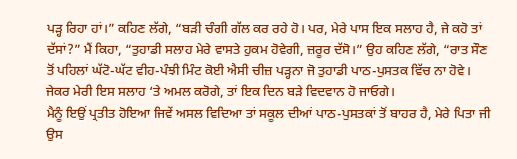ਪੜ੍ਹ ਰਿਹਾ ਹਾਂ।” ਕਹਿਣ ਲੱਗੇ, “ਬੜੀ ਚੰਗੀ ਗੱਲ ਕਰ ਰਹੇ ਹੋ। ਪਰ, ਮੇਰੇ ਪਾਸ ਇਕ ਸਲਾਹ ਹੈ, ਜੇ ਕਹੋ ਤਾਂ ਦੱਸਾਂ?” ਮੈਂ ਕਿਹਾ, “ਤੁਹਾਡੀ ਸਲਾਹ ਮੇਰੇ ਵਾਸਤੇ ਹੁਕਮ ਹੋਵੇਗੀ, ਜ਼ਰੂਰ ਦੱਸੋ।” ਉਹ ਕਹਿਣ ਲੱਗੇ, “ਰਾਤ ਸੌਣ ਤੋਂ ਪਹਿਲਾਂ ਘੱਟੋ-ਘੱਟ ਵੀਹ-ਪੰਝੀ ਮਿੰਟ ਕੋਈ ਐਸੀ ਚੀਜ਼ ਪੜ੍ਹਨਾ ਜੋ ਤੁਹਾਡੀ ਪਾਠ-ਪੁਸਤਕ ਵਿੱਚ ਨਾ ਹੋਵੇ। ਜੇਕਰ ਮੇਰੀ ਇਸ ਸਲਾਹ ‘ਤੇ ਅਮਲ ਕਰੋਗੇ, ਤਾਂ ਇਕ ਦਿਨ ਬੜੇ ਵਿਦਵਾਨ ਹੋ ਜਾਓਗੇ।
ਮੈਨੂੰ ਇਉਂ ਪ੍ਰਤੀਤ ਹੋਇਆ ਜਿਵੇਂ ਅਸਲ ਵਿਦਿਆ ਤਾਂ ਸਕੂਲ ਦੀਆਂ ਪਾਠ-ਪੁਸਤਕਾਂ ਤੋਂ ਬਾਹਰ ਹੈ, ਮੇਰੇ ਪਿਤਾ ਜੀ ਉਸ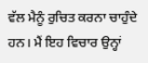ਵੱਲ ਮੈਨੂੰ ਰੁਚਿਤ ਕਰਨਾ ਚਾਹੁੰਦੇ ਹਨ। ਮੈਂ ਇਹ ਵਿਚਾਰ ਉਨ੍ਹਾਂ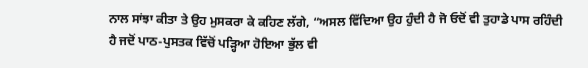ਨਾਲ ਸਾਂਝਾ ਕੀਤਾ ਤੇ ਉਹ ਮੁਸਕਰਾ ਕੇ ਕਹਿਣ ਲੱਗੇ, “ਅਸਲ ਵਿੱਦਿਆ ਉਹ ਹੁੰਦੀ ਹੈ ਜੋ ਓਦੋਂ ਵੀ ਤੁਹਾਡੇ ਪਾਸ ਰਹਿੰਦੀ ਹੈ ਜਦੋਂ ਪਾਠ-ਪੁਸਤਕ ਵਿੱਚੋਂ ਪੜ੍ਹਿਆ ਹੋਇਆ ਭੁੱਲ ਵੀ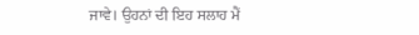ਜਾਵੇ। ਉਹਨਾਂ ਦੀ ਇਹ ਸਲਾਹ ਮੈਂ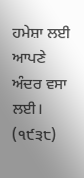ਹਮੇਸ਼ਾ ਲਈ ਆਪਣੇ ਅੰਦਰ ਵਸਾ ਲਈ।
(੧੯੩੮)